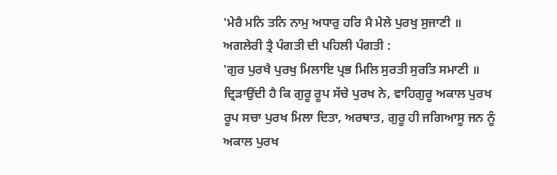'ਮੇਰੈ ਮਨਿ ਤਨਿ ਨਾਮੁ ਅਧਾਰੁ ਹਰਿ ਮੈ ਮੇਲੇ ਪੁਰਖੁ ਸੁਜਾਣੀ ॥
ਅਗਲੇਰੀ ਤ੍ਰੈ ਪੰਗਤੀ ਦੀ ਪਹਿਲੀ ਪੰਗਤੀ :
'ਗੁਰ ਪੁਰਖੈ ਪੁਰਖੁ ਮਿਲਾਇ ਪ੍ਰਭ ਮਿਲਿ ਸੁਰਤੀ ਸੁਰਤਿ ਸਮਾਣੀ ॥
ਦ੍ਰਿੜਾਉਂਦੀ ਹੈ ਕਿ ਗੁਰੂ ਰੂਪ ਸੱਚੇ ਪੁਰਖ ਨੇ, ਵਾਹਿਗੁਰੂ ਅਕਾਲ ਪੁਰਖ ਰੂਪ ਸਚਾ ਪੁਰਖ ਮਿਲਾ ਦਿਤਾ, ਅਰਥਾਤ, ਗੁਰੂ ਹੀ ਜਗਿਆਸੂ ਜਨ ਨੂੰ ਅਕਾਲ ਪੁਰਖ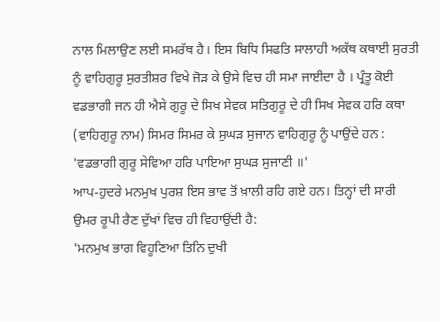ਨਾਲ ਮਿਲਾਉਣ ਲਈ ਸਮਰੱਥ ਹੈ। ਇਸ ਬਿਧਿ ਸਿਫਤਿ ਸਾਲਾਹੀ ਅਕੱਥ ਕਥਾਈ ਸੁਰਤੀ ਨੂੰ ਵਾਹਿਗੁਰੂ ਸੁਰਤੀਸ਼ਰ ਵਿਖੇ ਜੋੜ ਕੇ ਉਸੇ ਵਿਚ ਹੀ ਸਮਾ ਜਾਈਦਾ ਹੈ । ਪ੍ਰੰਤੂ ਕੋਈ ਵਡਭਾਗੀ ਜਨ ਹੀ ਐਸੇ ਗੁਰੂ ਦੇ ਸਿਖ ਸੇਵਕ ਸਤਿਗੁਰੂ ਦੇ ਹੀ ਸਿਖ ਸੇਵਕ ਹਰਿ ਕਥਾ (ਵਾਹਿਗੁਰੂ ਨਾਮ) ਸਿਮਰ ਸਿਮਰ ਕੇ ਸੁਘੜ ਸੁਜਾਨ ਵਾਹਿਗੁਰੂ ਨੂੰ ਪਾਉਂਦੇ ਹਨ :
'ਵਡਭਾਗੀ ਗੁਰੂ ਸੇਵਿਆ ਹਰਿ ਪਾਇਆ ਸੁਘੜ ਸੁਜਾਣੀ ॥'
ਆਪ-ਹੁਦਰੇ ਮਨਮੁਖ ਪੁਰਸ਼ ਇਸ ਭਾਵ ਤੋਂ ਖ਼ਾਲੀ ਰਹਿ ਗਏ ਹਨ। ਤਿਨ੍ਹਾਂ ਦੀ ਸਾਰੀ ਉਮਰ ਰੂਪੀ ਰੈਣ ਦੁੱਖਾਂ ਵਿਚ ਹੀ ਵਿਹਾਉਂਦੀ ਹੈ:
'ਮਨਮੁਖ ਭਾਗ ਵਿਹੂਣਿਆ ਤਿਨਿ ਦੁਖੀ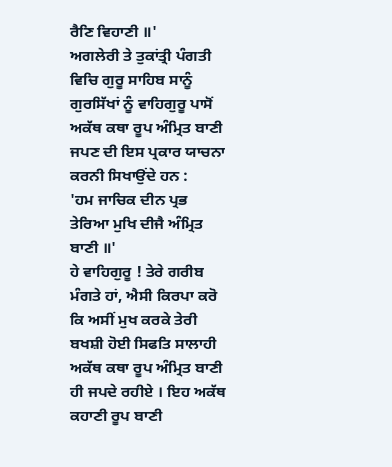ਰੈਣਿ ਵਿਹਾਣੀ ॥'
ਅਗਲੇਰੀ ਤੇ ਤੁਕਾਂਤ੍ਰੀ ਪੰਗਤੀ ਵਿਚਿ ਗੁਰੂ ਸਾਹਿਬ ਸਾਨੂੰ ਗੁਰਸਿੱਖਾਂ ਨੂੰ ਵਾਹਿਗੁਰੂ ਪਾਸੋਂ ਅਕੱਥ ਕਥਾ ਰੂਪ ਅੰਮ੍ਰਿਤ ਬਾਣੀ ਜਪਣ ਦੀ ਇਸ ਪ੍ਰਕਾਰ ਯਾਚਨਾ ਕਰਨੀ ਸਿਖਾਉਂਦੇ ਹਨ :
'ਹਮ ਜਾਚਿਕ ਦੀਨ ਪ੍ਰਭ ਤੇਰਿਆ ਮੁਖਿ ਦੀਜੈ ਅੰਮ੍ਰਿਤ ਬਾਣੀ ॥'
ਹੇ ਵਾਹਿਗੁਰੂ ! ਤੇਰੇ ਗਰੀਬ ਮੰਗਤੇ ਹਾਂ, ਐਸੀ ਕਿਰਪਾ ਕਰੋ ਕਿ ਅਸੀਂ ਮੁਖ ਕਰਕੇ ਤੇਰੀ ਬਖਸ਼ੀ ਹੋਈ ਸਿਫਤਿ ਸਾਲਾਹੀ ਅਕੱਥ ਕਥਾ ਰੂਪ ਅੰਮ੍ਰਿਤ ਬਾਣੀ ਹੀ ਜਪਦੇ ਰਹੀਏ । ਇਹ ਅਕੱਥ ਕਹਾਣੀ ਰੂਪ ਬਾਣੀ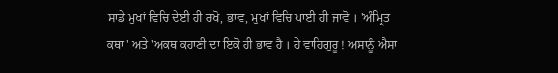ਸਾਡੇ ਮੁਖਾਂ ਵਿਚਿ ਦੇਈ ਹੀ ਰਖੋ, ਭਾਵ, ਮੁਖਾਂ ਵਿਚਿ ਪਾਈ ਹੀ ਜਾਵੋ । 'ਅੰਮ੍ਰਿਤ ਕਥਾ' ਅਤੇ 'ਅਕਥ ਕਹਾਣੀ ਦਾ ਇਕੋ ਹੀ ਭਾਵ ਹੈ । ਹੇ ਵਾਹਿਗੁਰੂ ! ਅਸਾਨੂੰ ਐਸਾ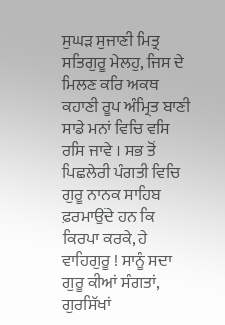ਸੁਘੜ ਸੁਜਾਣੀ ਮਿਤ੍ਰ ਸਤਿਗੁਰੂ ਮੇਲਹੁ, ਜਿਸ ਦੇ ਮਿਲਣ ਕਰਿ ਅਕਥ ਕਹਾਣੀ ਰੂਪ ਅੰਮ੍ਰਿਤ ਬਾਣੀ ਸਾਡੇ ਮਨਾਂ ਵਿਚਿ ਵਸਿ ਰਸਿ ਜਾਵੇ । ਸਭ ਤੋਂ ਪਿਛਲੇਰੀ ਪੰਗਤੀ ਵਿਚਿ ਗੁਰੂ ਨਾਨਕ ਸਾਹਿਬ ਫ਼ਰਮਾਉਂਦੇ ਹਨ ਕਿ ਕਿਰਪਾ ਕਰਕੇ, ਹੇ ਵਾਹਿਗੁਰੂ ! ਸਾਨੂੰ ਸਦਾ ਗੁਰੂ ਕੀਆਂ ਸੰਗਤਾਂ, ਗੁਰਸਿੱਖਾਂ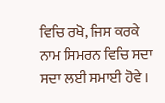ਵਿਚਿ ਰਖੋ, ਜਿਸ ਕਰਕੇ ਨਾਮ ਸਿਮਰਨ ਵਿਚਿ ਸਦਾ ਸਦਾ ਲਈ ਸਮਾਈ ਹੋਵੇ ।